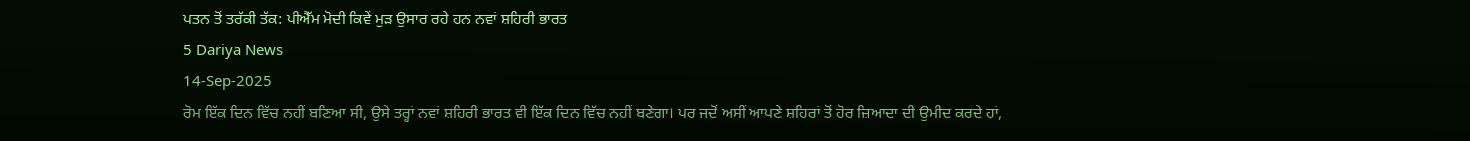ਪਤਨ ਤੋਂ ਤਰੱਕੀ ਤੱਕ: ਪੀਐੱਮ ਮੋਦੀ ਕਿਵੇਂ ਮੁੜ ਉਸਾਰ ਰਹੇ ਹਨ ਨਵਾਂ ਸ਼ਹਿਰੀ ਭਾਰਤ
5 Dariya News
14-Sep-2025
ਰੋਮ ਇੱਕ ਦਿਨ ਵਿੱਚ ਨਹੀਂ ਬਣਿਆ ਸੀ, ਉਸੇ ਤਰ੍ਹਾਂ ਨਵਾਂ ਸ਼ਹਿਰੀ ਭਾਰਤ ਵੀ ਇੱਕ ਦਿਨ ਵਿੱਚ ਨਹੀਂ ਬਣੇਗਾ। ਪਰ ਜਦੋਂ ਅਸੀਂ ਆਪਣੇ ਸ਼ਹਿਰਾਂ ਤੋਂ ਹੋਰ ਜ਼ਿਆਦਾ ਦੀ ਉਮੀਦ ਕਰਦੇ ਹਾਂ,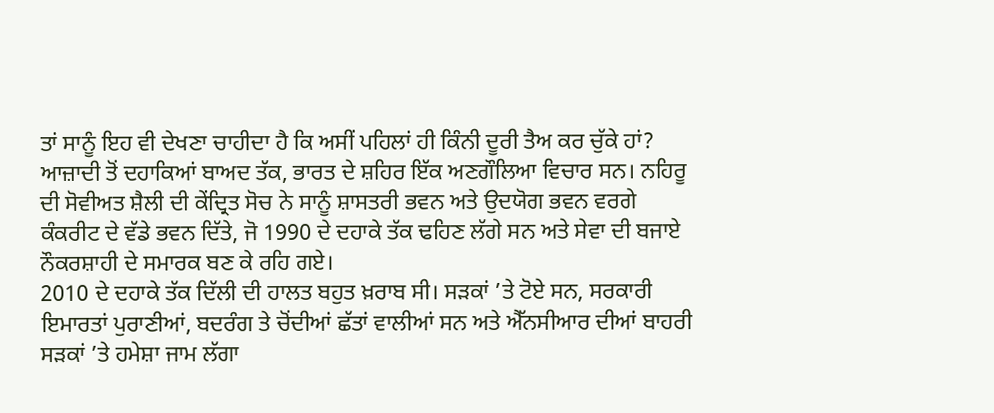ਤਾਂ ਸਾਨੂੰ ਇਹ ਵੀ ਦੇਖਣਾ ਚਾਹੀਦਾ ਹੈ ਕਿ ਅਸੀਂ ਪਹਿਲਾਂ ਹੀ ਕਿੰਨੀ ਦੂਰੀ ਤੈਅ ਕਰ ਚੁੱਕੇ ਹਾਂ? ਆਜ਼ਾਦੀ ਤੋਂ ਦਹਾਕਿਆਂ ਬਾਅਦ ਤੱਕ, ਭਾਰਤ ਦੇ ਸ਼ਹਿਰ ਇੱਕ ਅਣਗੌਲਿਆ ਵਿਚਾਰ ਸਨ। ਨਹਿਰੂ ਦੀ ਸੋਵੀਅਤ ਸ਼ੈਲੀ ਦੀ ਕੇਂਦ੍ਰਿਤ ਸੋਚ ਨੇ ਸਾਨੂੰ ਸ਼ਾਸਤਰੀ ਭਵਨ ਅਤੇ ਉਦਯੋਗ ਭਵਨ ਵਰਗੇ ਕੰਕਰੀਟ ਦੇ ਵੱਡੇ ਭਵਨ ਦਿੱਤੇ, ਜੋ 1990 ਦੇ ਦਹਾਕੇ ਤੱਕ ਢਹਿਣ ਲੱਗੇ ਸਨ ਅਤੇ ਸੇਵਾ ਦੀ ਬਜਾਏ ਨੌਕਰਸ਼ਾਹੀ ਦੇ ਸਮਾਰਕ ਬਣ ਕੇ ਰਹਿ ਗਏ।
2010 ਦੇ ਦਹਾਕੇ ਤੱਕ ਦਿੱਲੀ ਦੀ ਹਾਲਤ ਬਹੁਤ ਖ਼ਰਾਬ ਸੀ। ਸੜਕਾਂ ’ਤੇ ਟੋਏ ਸਨ, ਸਰਕਾਰੀ ਇਮਾਰਤਾਂ ਪੁਰਾਣੀਆਂ, ਬਦਰੰਗ ਤੇ ਚੋਂਦੀਆਂ ਛੱਤਾਂ ਵਾਲੀਆਂ ਸਨ ਅਤੇ ਐੱਨਸੀਆਰ ਦੀਆਂ ਬਾਹਰੀ ਸੜਕਾਂ ’ਤੇ ਹਮੇਸ਼ਾ ਜਾਮ ਲੱਗਾ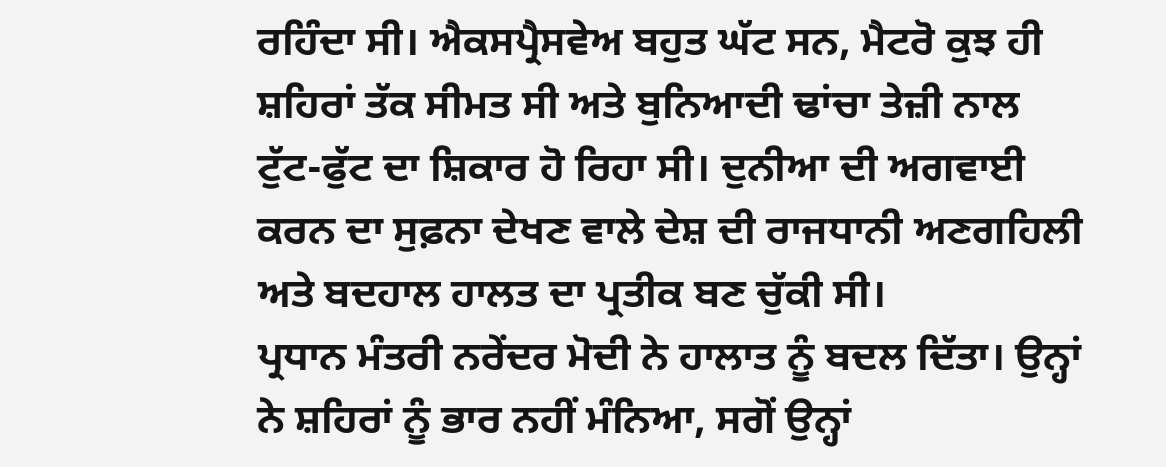ਰਹਿੰਦਾ ਸੀ। ਐਕਸਪ੍ਰੈਸਵੇਅ ਬਹੁਤ ਘੱਟ ਸਨ, ਮੈਟਰੋ ਕੁਝ ਹੀ ਸ਼ਹਿਰਾਂ ਤੱਕ ਸੀਮਤ ਸੀ ਅਤੇ ਬੁਨਿਆਦੀ ਢਾਂਚਾ ਤੇਜ਼ੀ ਨਾਲ ਟੁੱਟ-ਫੁੱਟ ਦਾ ਸ਼ਿਕਾਰ ਹੋ ਰਿਹਾ ਸੀ। ਦੁਨੀਆ ਦੀ ਅਗਵਾਈ ਕਰਨ ਦਾ ਸੁਫ਼ਨਾ ਦੇਖਣ ਵਾਲੇ ਦੇਸ਼ ਦੀ ਰਾਜਧਾਨੀ ਅਣਗਹਿਲੀ ਅਤੇ ਬਦਹਾਲ ਹਾਲਤ ਦਾ ਪ੍ਰਤੀਕ ਬਣ ਚੁੱਕੀ ਸੀ।
ਪ੍ਰਧਾਨ ਮੰਤਰੀ ਨਰੇਂਦਰ ਮੋਦੀ ਨੇ ਹਾਲਾਤ ਨੂੰ ਬਦਲ ਦਿੱਤਾ। ਉਨ੍ਹਾਂ ਨੇ ਸ਼ਹਿਰਾਂ ਨੂੰ ਭਾਰ ਨਹੀਂ ਮੰਨਿਆ, ਸਗੋਂ ਉਨ੍ਹਾਂ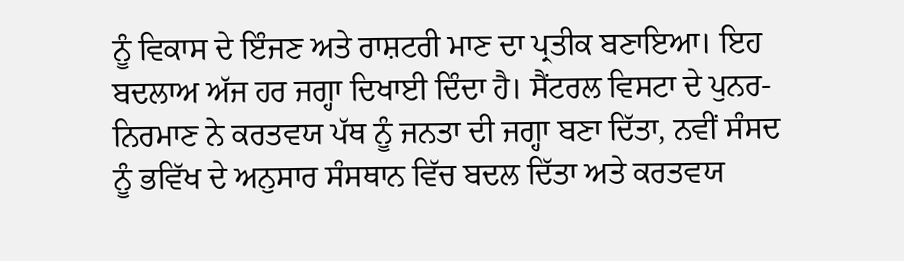ਨੂੰ ਵਿਕਾਸ ਦੇ ਇੰਜਣ ਅਤੇ ਰਾਸ਼ਟਰੀ ਮਾਣ ਦਾ ਪ੍ਰਤੀਕ ਬਣਾਇਆ। ਇਹ ਬਦਲਾਅ ਅੱਜ ਹਰ ਜਗ੍ਹਾ ਦਿਖਾਈ ਦਿੰਦਾ ਹੈ। ਸੈਂਟਰਲ ਵਿਸਟਾ ਦੇ ਪੁਨਰ-ਨਿਰਮਾਣ ਨੇ ਕਰਤਵਯ ਪੱਥ ਨੂੰ ਜਨਤਾ ਦੀ ਜਗ੍ਹਾ ਬਣਾ ਦਿੱਤਾ, ਨਵੀਂ ਸੰਸਦ ਨੂੰ ਭਵਿੱਖ ਦੇ ਅਨੁਸਾਰ ਸੰਸਥਾਨ ਵਿੱਚ ਬਦਲ ਦਿੱਤਾ ਅਤੇ ਕਰਤਵਯ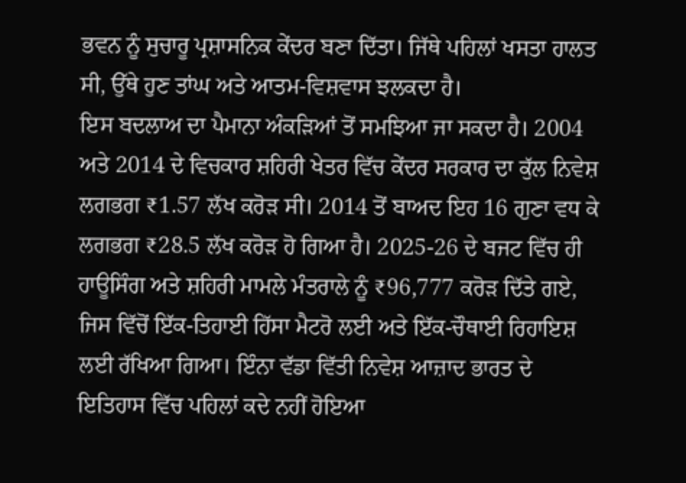ਭਵਨ ਨੂੰ ਸੁਚਾਰੂ ਪ੍ਰਸ਼ਾਸਨਿਕ ਕੇਂਦਰ ਬਣਾ ਦਿੱਤਾ। ਜਿੱਥੇ ਪਹਿਲਾਂ ਖਸਤਾ ਹਾਲਤ ਸੀ, ਉੱਥੇ ਹੁਣ ਤਾਂਘ ਅਤੇ ਆਤਮ-ਵਿਸ਼ਵਾਸ ਝਲਕਦਾ ਹੈ।
ਇਸ ਬਦਲਾਅ ਦਾ ਪੈਮਾਨਾ ਅੰਕੜਿਆਂ ਤੋਂ ਸਮਝਿਆ ਜਾ ਸਕਦਾ ਹੈ। 2004 ਅਤੇ 2014 ਦੇ ਵਿਚਕਾਰ ਸ਼ਹਿਰੀ ਖੇਤਰ ਵਿੱਚ ਕੇਂਦਰ ਸਰਕਾਰ ਦਾ ਕੁੱਲ ਨਿਵੇਸ਼ ਲਗਭਗ ₹1.57 ਲੱਖ ਕਰੋੜ ਸੀ। 2014 ਤੋਂ ਬਾਅਦ ਇਹ 16 ਗੁਣਾ ਵਧ ਕੇ ਲਗਭਗ ₹28.5 ਲੱਖ ਕਰੋੜ ਹੋ ਗਿਆ ਹੈ। 2025-26 ਦੇ ਬਜਟ ਵਿੱਚ ਹੀ ਹਾਊਸਿੰਗ ਅਤੇ ਸ਼ਹਿਰੀ ਮਾਮਲੇ ਮੰਤਰਾਲੇ ਨੂੰ ₹96,777 ਕਰੋੜ ਦਿੱਤੇ ਗਏ, ਜਿਸ ਵਿੱਚੋਂ ਇੱਕ-ਤਿਹਾਈ ਹਿੱਸਾ ਮੈਟਰੋ ਲਈ ਅਤੇ ਇੱਕ-ਚੌਥਾਈ ਰਿਹਾਇਸ਼ ਲਈ ਰੱਖਿਆ ਗਿਆ। ਇੰਨਾ ਵੱਡਾ ਵਿੱਤੀ ਨਿਵੇਸ਼ ਆਜ਼ਾਦ ਭਾਰਤ ਦੇ ਇਤਿਹਾਸ ਵਿੱਚ ਪਹਿਲਾਂ ਕਦੇ ਨਹੀਂ ਹੋਇਆ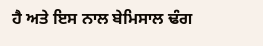ਹੈ ਅਤੇ ਇਸ ਨਾਲ ਬੇਮਿਸਾਲ ਢੰਗ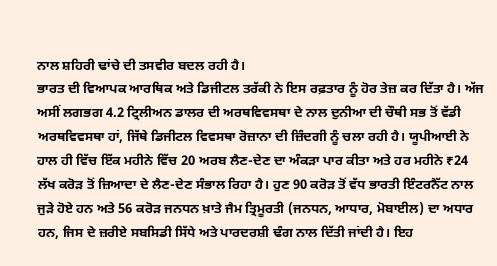ਨਾਲ ਸ਼ਹਿਰੀ ਢਾਂਚੇ ਦੀ ਤਸਵੀਰ ਬਦਲ ਰਹੀ ਹੈ।
ਭਾਰਤ ਦੀ ਵਿਆਪਕ ਆਰਥਿਕ ਅਤੇ ਡਿਜੀਟਲ ਤਰੱਕੀ ਨੇ ਇਸ ਰਫ਼ਤਾਰ ਨੂੰ ਹੋਰ ਤੇਜ਼ ਕਰ ਦਿੱਤਾ ਹੈ। ਅੱਜ ਅਸੀਂ ਲਗਭਗ 4.2 ਟ੍ਰਿਲੀਅਨ ਡਾਲਰ ਦੀ ਅਰਥਵਿਵਸਥਾ ਦੇ ਨਾਲ ਦੁਨੀਆ ਦੀ ਚੌਥੀ ਸਭ ਤੋਂ ਵੱਡੀ ਅਰਥਵਿਵਸਥਾ ਹਾਂ, ਜਿੱਥੇ ਡਿਜੀਟਲ ਵਿਵਸਥਾ ਰੋਜ਼ਾਨਾ ਦੀ ਜ਼ਿੰਦਗੀ ਨੂੰ ਚਲਾ ਰਹੀ ਹੈ। ਯੂਪੀਆਈ ਨੇ ਹਾਲ ਹੀ ਵਿੱਚ ਇੱਕ ਮਹੀਨੇ ਵਿੱਚ 20 ਅਰਬ ਲੈਣ-ਦੇਣ ਦਾ ਅੰਕੜਾ ਪਾਰ ਕੀਤਾ ਅਤੇ ਹਰ ਮਹੀਨੇ ₹24 ਲੱਖ ਕਰੋੜ ਤੋਂ ਜ਼ਿਆਦਾ ਦੇ ਲੈਣ-ਦੇਣ ਸੰਭਾਲ ਰਿਹਾ ਹੈ। ਹੁਣ 90 ਕਰੋੜ ਤੋਂ ਵੱਧ ਭਾਰਤੀ ਇੰਟਰਨੈੱਟ ਨਾਲ ਜੁੜੇ ਹੋਏ ਹਨ ਅਤੇ 56 ਕਰੋੜ ਜਨਧਨ ਖ਼ਾਤੇ ਜੈਮ ਤ੍ਰਿਮੂਰਤੀ (ਜਨਧਨ, ਆਧਾਰ, ਮੋਬਾਈਲ) ਦਾ ਅਧਾਰ ਹਨ, ਜਿਸ ਦੇ ਜ਼ਰੀਏ ਸਬਸਿਡੀ ਸਿੱਧੇ ਅਤੇ ਪਾਰਦਰਸ਼ੀ ਢੰਗ ਨਾਲ ਦਿੱਤੀ ਜਾਂਦੀ ਹੈ। ਇਹ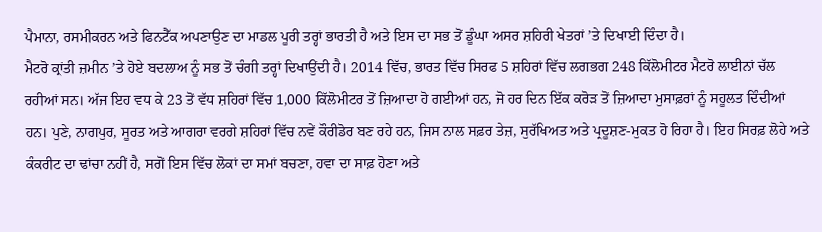ਪੈਮਾਨਾ, ਰਸਮੀਕਰਨ ਅਤੇ ਫਿਨਟੈੱਕ ਅਪਣਾਉਣ ਦਾ ਮਾਡਲ ਪੂਰੀ ਤਰ੍ਹਾਂ ਭਾਰਤੀ ਹੈ ਅਤੇ ਇਸ ਦਾ ਸਭ ਤੋਂ ਡੂੰਘਾ ਅਸਰ ਸ਼ਹਿਰੀ ਖੇਤਰਾਂ ’ਤੇ ਦਿਖਾਈ ਦਿੰਦਾ ਹੈ।
ਮੈਟਰੋ ਕ੍ਰਾਂਤੀ ਜ਼ਮੀਨ ’ਤੇ ਹੋਏ ਬਦਲਾਅ ਨੂੰ ਸਭ ਤੋਂ ਚੰਗੀ ਤਰ੍ਹਾਂ ਦਿਖਾਉਂਦੀ ਹੈ। 2014 ਵਿੱਚ, ਭਾਰਤ ਵਿੱਚ ਸਿਰਫ 5 ਸ਼ਹਿਰਾਂ ਵਿੱਚ ਲਗਭਗ 248 ਕਿੱਲੋਮੀਟਰ ਮੈਟਰੋ ਲਾਈਨਾਂ ਚੱਲ ਰਹੀਆਂ ਸਨ। ਅੱਜ ਇਹ ਵਧ ਕੇ 23 ਤੋਂ ਵੱਧ ਸ਼ਹਿਰਾਂ ਵਿੱਚ 1,000 ਕਿੱਲੋਮੀਟਰ ਤੋਂ ਜ਼ਿਆਦਾ ਹੋ ਗਈਆਂ ਹਨ, ਜੋ ਹਰ ਦਿਨ ਇੱਕ ਕਰੋੜ ਤੋਂ ਜ਼ਿਆਦਾ ਮੁਸਾਫ਼ਰਾਂ ਨੂੰ ਸਹੂਲਤ ਦਿੰਦੀਆਂ ਹਨ। ਪੁਣੇ, ਨਾਗਪੁਰ, ਸੂਰਤ ਅਤੇ ਆਗਰਾ ਵਰਗੇ ਸ਼ਹਿਰਾਂ ਵਿੱਚ ਨਵੇਂ ਕੌਰੀਡੋਰ ਬਣ ਰਹੇ ਹਨ, ਜਿਸ ਨਾਲ ਸਫ਼ਰ ਤੇਜ਼, ਸੁਰੱਖਿਅਤ ਅਤੇ ਪ੍ਰਦੂਸ਼ਣ-ਮੁਕਤ ਹੋ ਰਿਹਾ ਹੈ। ਇਹ ਸਿਰਫ਼ ਲੋਹੇ ਅਤੇ ਕੰਕਰੀਟ ਦਾ ਢਾਂਚਾ ਨਹੀਂ ਹੈ, ਸਗੋਂ ਇਸ ਵਿੱਚ ਲੋਕਾਂ ਦਾ ਸਮਾਂ ਬਚਣਾ, ਹਵਾ ਦਾ ਸਾਫ਼ ਹੋਣਾ ਅਤੇ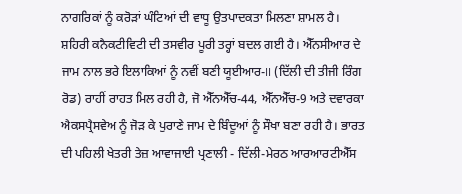ਨਾਗਰਿਕਾਂ ਨੂੰ ਕਰੋੜਾਂ ਘੰਟਿਆਂ ਦੀ ਵਾਧੂ ਉਤਪਾਦਕਤਾ ਮਿਲਣਾ ਸ਼ਾਮਲ ਹੈ।
ਸ਼ਹਿਰੀ ਕਨੈਕਟੀਵਿਟੀ ਦੀ ਤਸਵੀਰ ਪੂਰੀ ਤਰ੍ਹਾਂ ਬਦਲ ਗਈ ਹੈ। ਐੱਨਸੀਆਰ ਦੇ ਜਾਮ ਨਾਲ ਭਰੇ ਇਲਾਕਿਆਂ ਨੂੰ ਨਵੀਂ ਬਣੀ ਯੂਈਆਰ-II (ਦਿੱਲੀ ਦੀ ਤੀਜੀ ਰਿੰਗ ਰੋਡ) ਰਾਹੀਂ ਰਾਹਤ ਮਿਲ ਰਹੀ ਹੈ, ਜੋ ਐੱਨਐੱਚ-44, ਐੱਨਐੱਚ-9 ਅਤੇ ਦਵਾਰਕਾ ਐਕਸਪ੍ਰੈਸਵੇਅ ਨੂੰ ਜੋੜ ਕੇ ਪੁਰਾਣੇ ਜਾਮ ਦੇ ਬਿੰਦੂਆਂ ਨੂੰ ਸੌਖਾ ਬਣਾ ਰਹੀ ਹੈ। ਭਾਰਤ ਦੀ ਪਹਿਲੀ ਖੇਤਰੀ ਤੇਜ਼ ਆਵਾਜਾਈ ਪ੍ਰਣਾਲੀ - ਦਿੱਲੀ-ਮੇਰਠ ਆਰਆਰਟੀਐੱਸ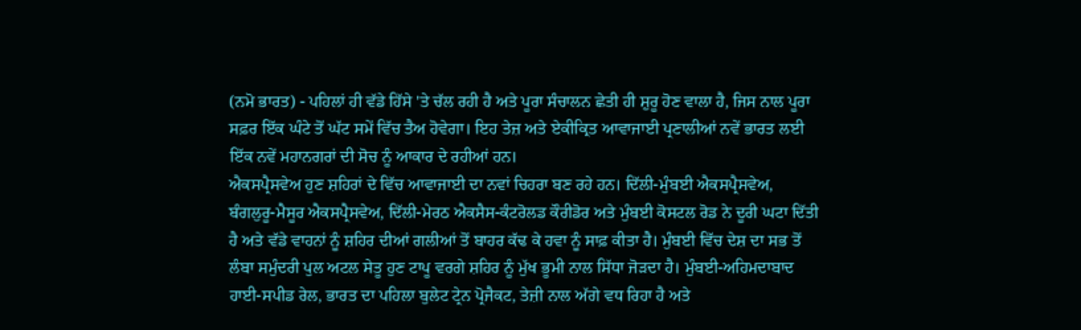(ਨਮੋ ਭਾਰਤ) - ਪਹਿਲਾਂ ਹੀ ਵੱਡੇ ਹਿੱਸੇ 'ਤੇ ਚੱਲ ਰਹੀ ਹੈ ਅਤੇ ਪੂਰਾ ਸੰਚਾਲਨ ਛੇਤੀ ਹੀ ਸ਼ੁਰੂ ਹੋਣ ਵਾਲਾ ਹੈ, ਜਿਸ ਨਾਲ ਪੂਰਾ ਸਫ਼ਰ ਇੱਕ ਘੰਟੇ ਤੋਂ ਘੱਟ ਸਮੇਂ ਵਿੱਚ ਤੈਅ ਹੋਵੇਗਾ। ਇਹ ਤੇਜ਼ ਅਤੇ ਏਕੀਕ੍ਰਿਤ ਆਵਾਜਾਈ ਪ੍ਰਣਾਲੀਆਂ ਨਵੇਂ ਭਾਰਤ ਲਈ ਇੱਕ ਨਵੇਂ ਮਹਾਨਗਰਾਂ ਦੀ ਸੋਚ ਨੂੰ ਆਕਾਰ ਦੇ ਰਹੀਆਂ ਹਨ।
ਐਕਸਪ੍ਰੈਸਵੇਅ ਹੁਣ ਸ਼ਹਿਰਾਂ ਦੇ ਵਿੱਚ ਆਵਾਜਾਈ ਦਾ ਨਵਾਂ ਚਿਹਰਾ ਬਣ ਰਹੇ ਹਨ। ਦਿੱਲੀ-ਮੁੰਬਈ ਐਕਸਪ੍ਰੈਸਵੇਅ, ਬੰਗਲੁਰੂ-ਮੈਸੂਰ ਐਕਸਪ੍ਰੈਸਵੇਅ, ਦਿੱਲੀ-ਮੇਰਠ ਐਕਸੈਸ-ਕੰਟਰੋਲਡ ਕੌਰੀਡੋਰ ਅਤੇ ਮੁੰਬਈ ਕੋਸਟਲ ਰੋਡ ਨੇ ਦੂਰੀ ਘਟਾ ਦਿੱਤੀ ਹੈ ਅਤੇ ਵੱਡੇ ਵਾਹਨਾਂ ਨੂੰ ਸ਼ਹਿਰ ਦੀਆਂ ਗਲੀਆਂ ਤੋਂ ਬਾਹਰ ਕੱਢ ਕੇ ਹਵਾ ਨੂੰ ਸਾਫ਼ ਕੀਤਾ ਹੈ। ਮੁੰਬਈ ਵਿੱਚ ਦੇਸ਼ ਦਾ ਸਭ ਤੋਂ ਲੰਬਾ ਸਮੁੰਦਰੀ ਪੁਲ ਅਟਲ ਸੇਤੂ ਹੁਣ ਟਾਪੂ ਵਰਗੇ ਸ਼ਹਿਰ ਨੂੰ ਮੁੱਖ ਭੂਮੀ ਨਾਲ ਸਿੱਧਾ ਜੋੜਦਾ ਹੈ। ਮੁੰਬਈ-ਅਹਿਮਦਾਬਾਦ ਹਾਈ-ਸਪੀਡ ਰੇਲ, ਭਾਰਤ ਦਾ ਪਹਿਲਾ ਬੁਲੇਟ ਟ੍ਰੇਨ ਪ੍ਰੋਜੈਕਟ, ਤੇਜ਼ੀ ਨਾਲ ਅੱਗੇ ਵਧ ਰਿਹਾ ਹੈ ਅਤੇ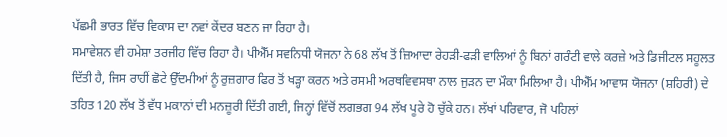ਪੱਛਮੀ ਭਾਰਤ ਵਿੱਚ ਵਿਕਾਸ ਦਾ ਨਵਾਂ ਕੇਂਦਰ ਬਣਨ ਜਾ ਰਿਹਾ ਹੈ।
ਸਮਾਵੇਸ਼ਨ ਵੀ ਹਮੇਸ਼ਾ ਤਰਜੀਹ ਵਿੱਚ ਰਿਹਾ ਹੈ। ਪੀਐੱਮ ਸਵਨਿਧੀ ਯੋਜਨਾ ਨੇ 68 ਲੱਖ ਤੋਂ ਜ਼ਿਆਦਾ ਰੇਹੜੀ-ਫੜੀ ਵਾਲਿਆਂ ਨੂੰ ਬਿਨਾਂ ਗਰੰਟੀ ਵਾਲੇ ਕਰਜ਼ੇ ਅਤੇ ਡਿਜੀਟਲ ਸਹੂਲਤ ਦਿੱਤੀ ਹੈ, ਜਿਸ ਰਾਹੀਂ ਛੋਟੇ ਉੱਦਮੀਆਂ ਨੂੰ ਰੁਜ਼ਗਾਰ ਫਿਰ ਤੋਂ ਖੜ੍ਹਾ ਕਰਨ ਅਤੇ ਰਸਮੀ ਅਰਥਵਿਵਸਥਾ ਨਾਲ ਜੁੜਨ ਦਾ ਮੌਕਾ ਮਿਲਿਆ ਹੈ। ਪੀਐੱਮ ਆਵਾਸ ਯੋਜਨਾ (ਸ਼ਹਿਰੀ) ਦੇ ਤਹਿਤ 120 ਲੱਖ ਤੋਂ ਵੱਧ ਮਕਾਨਾਂ ਦੀ ਮਨਜ਼ੂਰੀ ਦਿੱਤੀ ਗਈ, ਜਿਨ੍ਹਾਂ ਵਿੱਚੋਂ ਲਗਭਗ 94 ਲੱਖ ਪੂਰੇ ਹੋ ਚੁੱਕੇ ਹਨ। ਲੱਖਾਂ ਪਰਿਵਾਰ, ਜੋ ਪਹਿਲਾਂ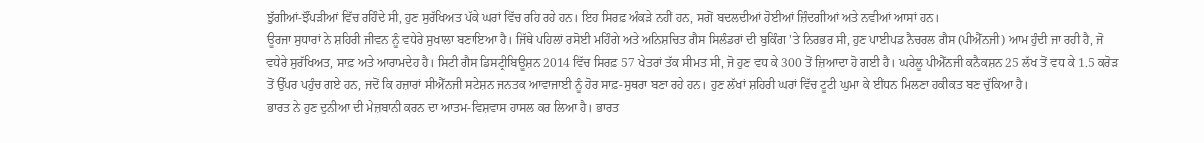ਝੁੱਗੀਆਂ-ਝੌਂਪੜੀਆਂ ਵਿੱਚ ਰਹਿੰਦੇ ਸੀ, ਹੁਣ ਸੁਰੱਖਿਅਤ ਪੱਕੇ ਘਰਾਂ ਵਿੱਚ ਰਹਿ ਰਹੇ ਹਨ। ਇਹ ਸਿਰਫ਼ ਅੰਕੜੇ ਨਹੀਂ ਹਨ, ਸਗੋਂ ਬਦਲਦੀਆਂ ਹੋਈਆਂ ਜ਼ਿੰਦਗੀਆਂ ਅਤੇ ਨਵੀਆਂ ਆਸਾਂ ਹਨ।
ਊਰਜਾ ਸੁਧਾਰਾਂ ਨੇ ਸ਼ਹਿਰੀ ਜੀਵਨ ਨੂੰ ਵਧੇਰੇ ਸੁਖਾਲਾ ਬਣਾਇਆ ਹੈ। ਜਿੱਥੇ ਪਹਿਲਾਂ ਰਸੋਈ ਮਹਿੰਗੇ ਅਤੇ ਅਨਿਸ਼ਚਿਤ ਗੈਸ ਸਿਲੰਡਰਾਂ ਦੀ ਬੁਕਿੰਗ 'ਤੇ ਨਿਰਭਰ ਸੀ, ਹੁਣ ਪਾਈਪਡ ਨੈਚਰਲ ਗੈਸ (ਪੀਐੱਨਜੀ) ਆਮ ਹੁੰਦੀ ਜਾ ਰਹੀ ਹੈ, ਜੋ ਵਧੇਰੇ ਸੁਰੱਖਿਅਤ, ਸਾਫ਼ ਅਤੇ ਆਰਾਮਦੇਹ ਹੈ। ਸਿਟੀ ਗੈਸ ਡਿਸਟ੍ਰੀਬਿਊਸ਼ਨ 2014 ਵਿੱਚ ਸਿਰਫ਼ 57 ਖੇਤਰਾਂ ਤੱਕ ਸੀਮਤ ਸੀ, ਜੋ ਹੁਣ ਵਧ ਕੇ 300 ਤੋਂ ਜ਼ਿਆਦਾ ਹੋ ਗਈ ਹੈ। ਘਰੇਲੂ ਪੀਐੱਨਜੀ ਕਨੈਕਸ਼ਨ 25 ਲੱਖ ਤੋਂ ਵਧ ਕੇ 1.5 ਕਰੋੜ ਤੋਂ ਉੱਪਰ ਪਹੁੰਚ ਗਏ ਹਨ, ਜਦੋਂ ਕਿ ਹਜ਼ਾਰਾਂ ਸੀਐੱਨਜੀ ਸਟੇਸ਼ਨ ਜਨਤਕ ਆਵਾਜਾਈ ਨੂੰ ਹੋਰ ਸਾਫ਼-ਸੁਥਰਾ ਬਣਾ ਰਹੇ ਹਨ। ਹੁਣ ਲੱਖਾਂ ਸ਼ਹਿਰੀ ਘਰਾਂ ਵਿੱਚ ਟੂਟੀ ਘੁਮਾ ਕੇ ਈਂਧਨ ਮਿਲਣਾ ਹਕੀਕਤ ਬਣ ਚੁੱਕਿਆ ਹੈ।
ਭਾਰਤ ਨੇ ਹੁਣ ਦੁਨੀਆ ਦੀ ਮੇਜ਼ਬਾਨੀ ਕਰਨ ਦਾ ਆਤਮ-ਵਿਸ਼ਵਾਸ ਹਾਸਲ ਕਰ ਲਿਆ ਹੈ। ਭਾਰਤ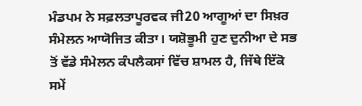ਮੰਡਪਮ ਨੇ ਸਫ਼ਲਤਾਪੂਰਵਕ ਜੀ20 ਆਗੂਆਂ ਦਾ ਸਿਖ਼ਰ ਸੰਮੇਲਨ ਆਯੋਜਿਤ ਕੀਤਾ। ਯਸ਼ੋਭੂਮੀ ਹੁਣ ਦੁਨੀਆ ਦੇ ਸਭ ਤੋਂ ਵੱਡੇ ਸੰਮੇਲਨ ਕੰਪਲੈਕਸਾਂ ਵਿੱਚ ਸ਼ਾਮਲ ਹੈ, ਜਿੱਥੇ ਇੱਕੋ ਸਮੇਂ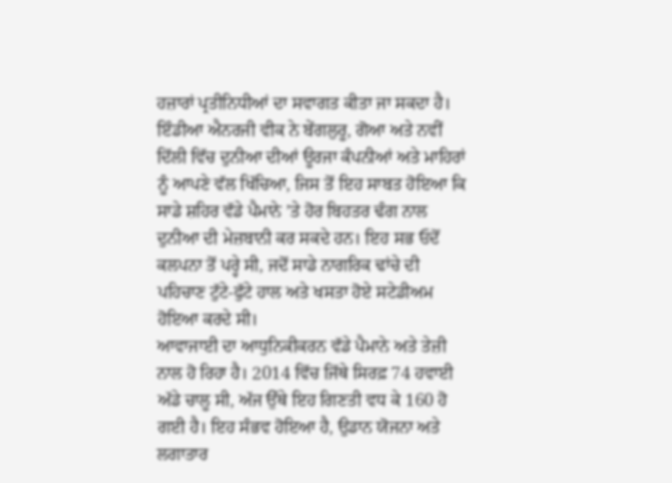ਹਜ਼ਾਰਾਂ ਪ੍ਰਤੀਨਿਧੀਆਂ ਦਾ ਸਵਾਗਤ ਕੀਤਾ ਜਾ ਸਕਦਾ ਹੈ। ਇੰਡੀਆ ਐਨਰਜੀ ਵੀਕ ਨੇ ਬੇਂਗਲੁਰੂ, ਗੋਆ ਅਤੇ ਨਵੀਂ ਦਿੱਲੀ ਵਿੱਚ ਦੁਨੀਆ ਦੀਆਂ ਊਰਜਾ ਕੰਪਨੀਆਂ ਅਤੇ ਮਾਹਿਰਾਂ ਨੂੰ ਆਪਣੇ ਵੱਲ ਖਿੱਚਿਆ, ਜਿਸ ਤੋਂ ਇਹ ਸਾਬਤ ਹੋਇਆ ਕਿ ਸਾਡੇ ਸ਼ਹਿਰ ਵੱਡੇ ਪੈਮਾਨੇ ’ਤੇ ਹੋਰ ਬਿਹਤਰ ਢੰਗ ਨਾਲ ਦੁਨੀਆ ਦੀ ਮੇਜ਼ਬਾਨੀ ਕਰ ਸਕਦੇ ਹਨ। ਇਹ ਸਭ ਓਦੋਂ ਕਲਪਨਾ ਤੋਂ ਪਰ੍ਹੇ ਸੀ, ਜਦੋਂ ਸਾਡੇ ਨਾਗਰਿਕ ਢਾਂਚੇ ਦੀ ਪਹਿਚਾਣ ਟੁੱਟੇ-ਫੁੱਟੇ ਹਾਲ ਅਤੇ ਖਸਤਾ ਹੋਏ ਸਟੇਡੀਅਮ ਹੋਇਆ ਕਰਦੇ ਸੀ।
ਆਵਾਜਾਈ ਦਾ ਆਧੁਨਿਕੀਕਰਨ ਵੱਡੇ ਪੈਮਾਨੇ ਅਤੇ ਤੇਜ਼ੀ ਨਾਲ ਹੋ ਰਿਹਾ ਹੈ। 2014 ਵਿੱਚ ਜਿੱਥੇ ਸਿਰਫ਼ 74 ਹਵਾਈ ਅੱਡੇ ਚਾਲੂ ਸੀ, ਅੱਜ ਉੱਥੇ ਇਹ ਗਿਣਤੀ ਵਧ ਕੇ 160 ਹੋ ਗਈ ਹੈ। ਇਹ ਸੰਭਵ ਹੋਇਆ ਹੈ, ਉਡਾਨ ਯੋਜਨਾ ਅਤੇ ਲਗਾਤਾਰ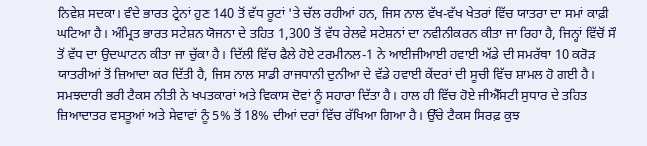ਨਿਵੇਸ਼ ਸਦਕਾ। ਵੰਦੇ ਭਾਰਤ ਟ੍ਰੇਨਾਂ ਹੁਣ 140 ਤੋਂ ਵੱਧ ਰੂਟਾਂ 'ਤੇ ਚੱਲ ਰਹੀਆਂ ਹਨ, ਜਿਸ ਨਾਲ ਵੱਖ-ਵੱਖ ਖੇਤਰਾਂ ਵਿੱਚ ਯਾਤਰਾ ਦਾ ਸਮਾਂ ਕਾਫ਼ੀ ਘਟਿਆ ਹੈ। ਅੰਮ੍ਰਿਤ ਭਾਰਤ ਸਟੇਸ਼ਨ ਯੋਜਨਾ ਦੇ ਤਹਿਤ 1,300 ਤੋਂ ਵੱਧ ਰੇਲਵੇ ਸਟੇਸ਼ਨਾਂ ਦਾ ਨਵੀਨੀਕਰਨ ਕੀਤਾ ਜਾ ਰਿਹਾ ਹੈ, ਜਿਨ੍ਹਾਂ ਵਿੱਚੋਂ ਸੌ ਤੋਂ ਵੱਧ ਦਾ ਉਦਘਾਟਨ ਕੀਤਾ ਜਾ ਚੁੱਕਾ ਹੈ। ਦਿੱਲੀ ਵਿੱਚ ਫੈਲੇ ਹੋਏ ਟਰਮੀਨਲ-1 ਨੇ ਆਈਜੀਆਈ ਹਵਾਈ ਅੱਡੇ ਦੀ ਸਮਰੱਥਾ 10 ਕਰੋੜ ਯਾਤਰੀਆਂ ਤੋਂ ਜ਼ਿਆਦਾ ਕਰ ਦਿੱਤੀ ਹੈ, ਜਿਸ ਨਾਲ ਸਾਡੀ ਰਾਜਧਾਨੀ ਦੁਨੀਆ ਦੇ ਵੱਡੇ ਹਵਾਈ ਕੇਂਦਰਾਂ ਦੀ ਸੂਚੀ ਵਿੱਚ ਸ਼ਾਮਲ ਹੋ ਗਈ ਹੈ।
ਸਮਝਦਾਰੀ ਭਰੀ ਟੈਕਸ ਨੀਤੀ ਨੇ ਖਪਤਕਾਰਾਂ ਅਤੇ ਵਿਕਾਸ ਦੋਵਾਂ ਨੂੰ ਸਹਾਰਾ ਦਿੱਤਾ ਹੈ। ਹਾਲ ਹੀ ਵਿੱਚ ਹੋਏ ਜੀਐੱਸਟੀ ਸੁਧਾਰ ਦੇ ਤਹਿਤ ਜ਼ਿਆਦਾਤਰ ਵਸਤੂਆਂ ਅਤੇ ਸੇਵਾਵਾਂ ਨੂੰ 5% ਤੋਂ 18% ਦੀਆਂ ਦਰਾਂ ਵਿੱਚ ਰੱਖਿਆ ਗਿਆ ਹੈ। ਉੱਚੇ ਟੈਕਸ ਸਿਰਫ਼ ਕੁਝ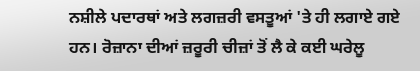ਨਸ਼ੀਲੇ ਪਦਾਰਥਾਂ ਅਤੇ ਲਗਜ਼ਰੀ ਵਸਤੂਆਂ 'ਤੇ ਹੀ ਲਗਾਏ ਗਏ ਹਨ। ਰੋਜ਼ਾਨਾ ਦੀਆਂ ਜ਼ਰੂਰੀ ਚੀਜ਼ਾਂ ਤੋਂ ਲੈ ਕੇ ਕਈ ਘਰੇਲੂ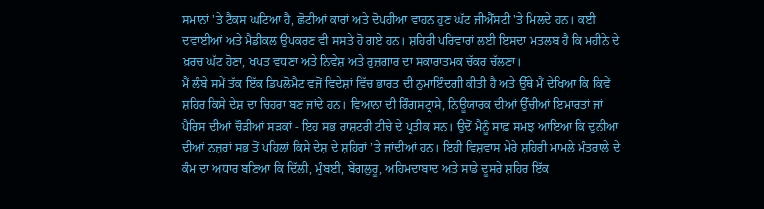ਸਮਾਨਾਂ 'ਤੇ ਟੈਕਸ ਘਟਿਆ ਹੈ, ਛੋਟੀਆਂ ਕਾਰਾਂ ਅਤੇ ਦੋਪਹੀਆ ਵਾਹਨ ਹੁਣ ਘੱਟ ਜੀਐੱਸਟੀ 'ਤੇ ਮਿਲਦੇ ਹਨ। ਕਈ ਦਵਾਈਆਂ ਅਤੇ ਮੈਡੀਕਲ ਉਪਕਰਣ ਵੀ ਸਸਤੇ ਹੋ ਗਏ ਹਨ। ਸ਼ਹਿਰੀ ਪਰਿਵਾਰਾਂ ਲਈ ਇਸਦਾ ਮਤਲਬ ਹੈ ਕਿ ਮਹੀਨੇ ਦੇ ਖ਼ਰਚ ਘੱਟ ਹੋਣਾ, ਖਪਤ ਵਧਣਾ ਅਤੇ ਨਿਵੇਸ਼ ਅਤੇ ਰੁਜ਼ਗਾਰ ਦਾ ਸਕਾਰਾਤਮਕ ਚੱਕਰ ਚੱਲਣਾ।
ਮੈਂ ਲੰਬੇ ਸਮੇਂ ਤੱਕ ਇੱਕ ਡਿਪਲੋਮੈਟ ਵਜੋਂ ਵਿਦੇਸ਼ਾਂ ਵਿੱਚ ਭਾਰਤ ਦੀ ਨੁਮਾਇੰਦਗੀ ਕੀਤੀ ਹੈ ਅਤੇ ਉੱਥੇ ਮੈਂ ਦੇਖਿਆ ਕਿ ਕਿਵੇਂ ਸ਼ਹਿਰ ਕਿਸੇ ਦੇਸ਼ ਦਾ ਚਿਹਰਾ ਬਣ ਜਾਂਦੇ ਹਨ। ਵਿਆਨਾ ਦੀ ਰਿੰਗਸਟ੍ਰਾਸੇ, ਨਿਊਯਾਰਕ ਦੀਆਂ ਉੱਚੀਆਂ ਇਮਾਰਤਾਂ ਜਾਂ ਪੈਰਿਸ ਦੀਆਂ ਚੌੜੀਆਂ ਸੜਕਾਂ - ਇਹ ਸਭ ਰਾਸ਼ਟਰੀ ਟੀਚੇ ਦੇ ਪ੍ਰਤੀਕ ਸਨ। ਉਦੋਂ ਮੈਨੂੰ ਸਾਫ਼ ਸਮਝ ਆਇਆ ਕਿ ਦੁਨੀਆ ਦੀਆਂ ਨਜ਼ਰਾਂ ਸਭ ਤੋਂ ਪਹਿਲਾਂ ਕਿਸੇ ਦੇਸ਼ ਦੇ ਸ਼ਹਿਰਾਂ ’ਤੇ ਜਾਂਦੀਆਂ ਹਨ। ਇਹੀ ਵਿਸ਼ਵਾਸ ਮੇਰੇ ਸ਼ਹਿਰੀ ਮਾਮਲੇ ਮੰਤਰਾਲੇ ਦੇ ਕੰਮ ਦਾ ਅਧਾਰ ਬਣਿਆ ਕਿ ਦਿੱਲੀ, ਮੁੰਬਈ, ਬੇਂਗਲੁਰੂ, ਅਹਿਮਦਾਬਾਦ ਅਤੇ ਸਾਡੇ ਦੂਸਰੇ ਸ਼ਹਿਰ ਇੱਕ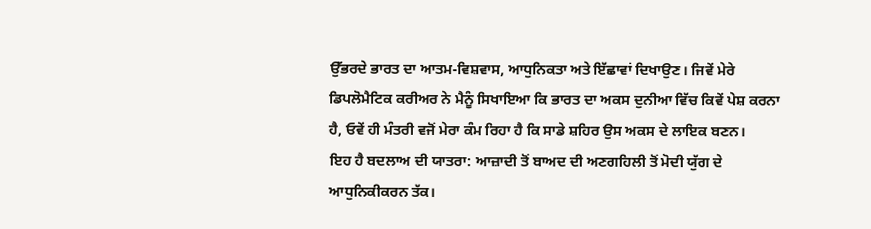ਉੱਭਰਦੇ ਭਾਰਤ ਦਾ ਆਤਮ-ਵਿਸ਼ਵਾਸ, ਆਧੁਨਿਕਤਾ ਅਤੇ ਇੱਛਾਵਾਂ ਦਿਖਾਉਣ। ਜਿਵੇਂ ਮੇਰੇ ਡਿਪਲੋਮੈਟਿਕ ਕਰੀਅਰ ਨੇ ਮੈਨੂੰ ਸਿਖਾਇਆ ਕਿ ਭਾਰਤ ਦਾ ਅਕਸ ਦੁਨੀਆ ਵਿੱਚ ਕਿਵੇਂ ਪੇਸ਼ ਕਰਨਾ ਹੈ, ਓਵੇਂ ਹੀ ਮੰਤਰੀ ਵਜੋਂ ਮੇਰਾ ਕੰਮ ਰਿਹਾ ਹੈ ਕਿ ਸਾਡੇ ਸ਼ਹਿਰ ਉਸ ਅਕਸ ਦੇ ਲਾਇਕ ਬਣਨ।
ਇਹ ਹੈ ਬਦਲਾਅ ਦੀ ਯਾਤਰਾ: ਆਜ਼ਾਦੀ ਤੋਂ ਬਾਅਦ ਦੀ ਅਣਗਹਿਲੀ ਤੋਂ ਮੋਦੀ ਯੁੱਗ ਦੇ ਆਧੁਨਿਕੀਕਰਨ ਤੱਕ।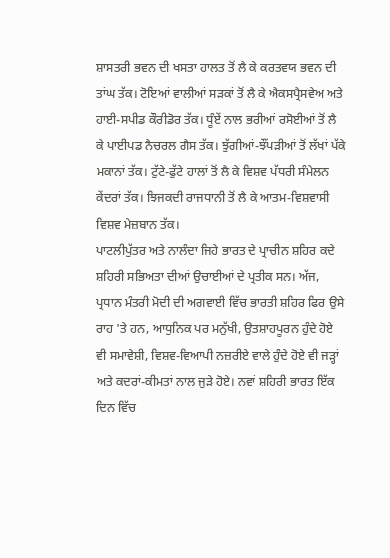ਸ਼ਾਸਤਰੀ ਭਵਨ ਦੀ ਖਸਤਾ ਹਾਲਤ ਤੋਂ ਲੈ ਕੇ ਕਰਤਵਯ ਭਵਨ ਦੀ ਤਾਂਘ ਤੱਕ। ਟੋਇਆਂ ਵਾਲੀਆਂ ਸੜਕਾਂ ਤੋਂ ਲੈ ਕੇ ਐਕਸਪ੍ਰੈਸਵੇਅ ਅਤੇ ਹਾਈ-ਸਪੀਡ ਕੌਰੀਡੋਰ ਤੱਕ। ਧੂੰਏਂ ਨਾਲ ਭਰੀਆਂ ਰਸੋਈਆਂ ਤੋਂ ਲੈ ਕੇ ਪਾਈਪਡ ਨੈਚਰਲ ਗੈਸ ਤੱਕ। ਝੁੱਗੀਆਂ-ਝੌਂਪੜੀਆਂ ਤੋਂ ਲੱਖਾਂ ਪੱਕੇ ਮਕਾਨਾਂ ਤੱਕ। ਟੁੱਟੇ-ਫੁੱਟੇ ਹਾਲਾਂ ਤੋਂ ਲੈ ਕੇ ਵਿਸ਼ਵ ਪੱਧਰੀ ਸੰਮੇਲਨ ਕੇਂਦਰਾਂ ਤੱਕ। ਝਿਜਕਦੀ ਰਾਜਧਾਨੀ ਤੋਂ ਲੈ ਕੇ ਆਤਮ-ਵਿਸ਼ਵਾਸੀ ਵਿਸ਼ਵ ਮੇਜ਼ਬਾਨ ਤੱਕ।
ਪਾਟਲੀਪੁੱਤਰ ਅਤੇ ਨਾਲੰਦਾ ਜਿਹੇ ਭਾਰਤ ਦੇ ਪ੍ਰਾਚੀਨ ਸ਼ਹਿਰ ਕਦੇ ਸ਼ਹਿਰੀ ਸਭਿਅਤਾ ਦੀਆਂ ਉਚਾਈਆਂ ਦੇ ਪ੍ਰਤੀਕ ਸਨ। ਅੱਜ, ਪ੍ਰਧਾਨ ਮੰਤਰੀ ਮੋਦੀ ਦੀ ਅਗਵਾਈ ਵਿੱਚ ਭਾਰਤੀ ਸ਼ਹਿਰ ਫਿਰ ਉਸੇ ਰਾਹ 'ਤੇ ਹਨ, ਆਧੁਨਿਕ ਪਰ ਮਨੁੱਖੀ, ਉਤਸ਼ਾਹਪੂਰਨ ਹੁੰਦੇ ਹੋਏ ਵੀ ਸਮਾਵੇਸ਼ੀ, ਵਿਸ਼ਵ-ਵਿਆਪੀ ਨਜ਼ਰੀਏ ਵਾਲੇ ਹੁੰਦੇ ਹੋਏ ਵੀ ਜੜ੍ਹਾਂ ਅਤੇ ਕਦਰਾਂ-ਕੀਮਤਾਂ ਨਾਲ ਜੁੜੇ ਹੋਏ। ਨਵਾਂ ਸ਼ਹਿਰੀ ਭਾਰਤ ਇੱਕ ਦਿਨ ਵਿੱਚ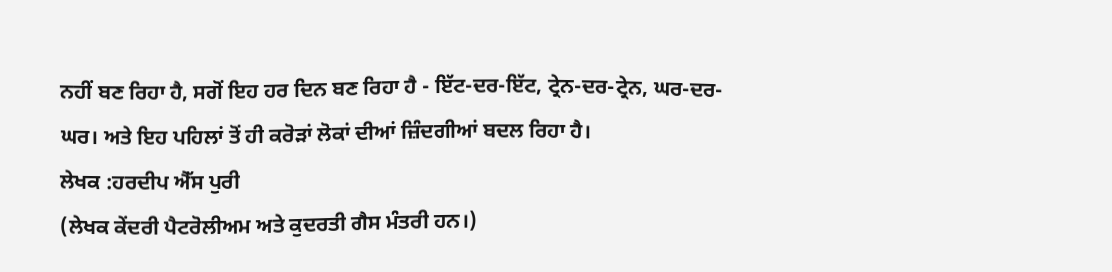ਨਹੀਂ ਬਣ ਰਿਹਾ ਹੈ, ਸਗੋਂ ਇਹ ਹਰ ਦਿਨ ਬਣ ਰਿਹਾ ਹੈ - ਇੱਟ-ਦਰ-ਇੱਟ, ਟ੍ਰੇਨ-ਦਰ-ਟ੍ਰੇਨ, ਘਰ-ਦਰ-ਘਰ। ਅਤੇ ਇਹ ਪਹਿਲਾਂ ਤੋਂ ਹੀ ਕਰੋੜਾਂ ਲੋਕਾਂ ਦੀਆਂ ਜ਼ਿੰਦਗੀਆਂ ਬਦਲ ਰਿਹਾ ਹੈ।
ਲੇਖਕ :ਹਰਦੀਪ ਐੱਸ ਪੁਰੀ
(ਲੇਖਕ ਕੇਂਦਰੀ ਪੈਟਰੋਲੀਅਮ ਅਤੇ ਕੁਦਰਤੀ ਗੈਸ ਮੰਤਰੀ ਹਨ।)